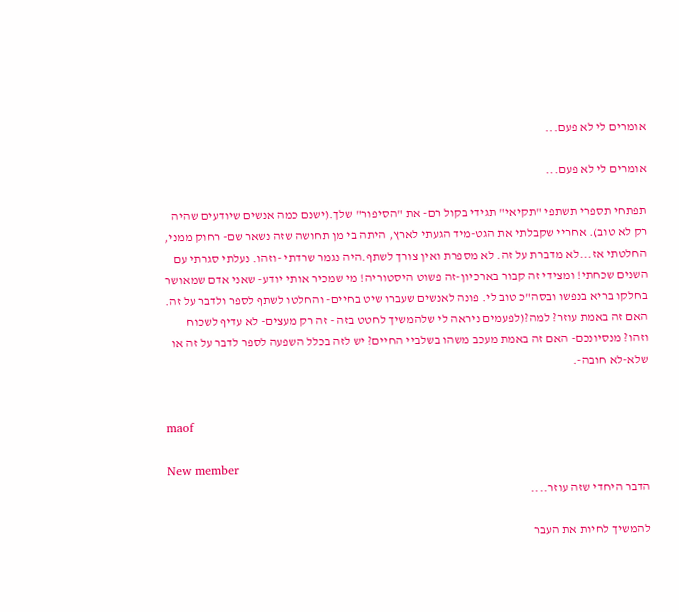אומרים לי לא פעם...

אומרים לי לא פעם...

תפתחי תספרי תשתפי "תקיאי" תגידי בקול רם- את "הסיפור" שלך.(ישנם כמה אנשים שיודעים שהיה רק לא טוב). אחריי שקבלתי את הגט-מיד הגעתי לארץ, היתה בי מן תחושה שזה נשאר שם- רחוק ממני, החלטתי אז...לא מדברת על זה. לא מספרת ואין צורך לשתף.היה נגמר שרדתי -וזהו. נעלתי סגרתי עם השנים שכחתי! ומצידי זה קבור בארכיון-זה פשוט היסטוריה! מי שמכיר אותי יודע- שאני אדם שמאושר בחלקו בריא בנפשו ובסה"כ טוב לי. פונה לאנשים שעברו שיט בחיים- והחלטו לשתף לספר ולדבר על זה. האם זה באמת עוזר? למה?(לפעמים ניראה לי שלהמשיך לחטט בזה - זה רק מעצים- לא עדיף לשכוח וזהו? מנסיונכם- האם זה באמת מעכב משהו בשלביי החיים? יש לזה בכלל השפעה לספר לדבר על זה או שלא-לא חובה-.


maof

New member
הדבר היחדי שזה עוזר....

להמשיך לחיות את העבר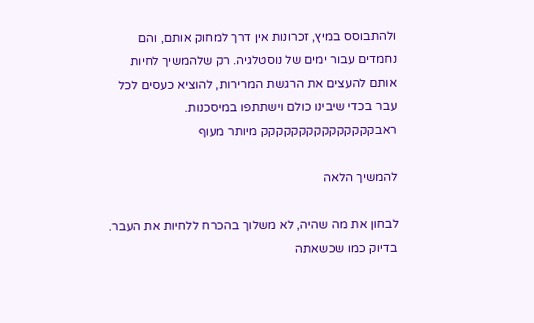ולהתבוסס במיץ, זכרונות אין דרך למחוק אותם, והם נחמדים עבור ימים של נוסטלגיה. רק שלהמשיך לחיות אותם להעצים את הרגשת המרירות, להוציא כעסים לכל עבר בכדי שיבינו כולם וישתתפו במיסכנות. ראבקקקקקקקקקקקקקקק מיותר מעוף

להמשיך הלאה

לבחון את מה שהיה, לא משלוך בהכרח ללחיות את העבר. בדיוק כמו שכשאתה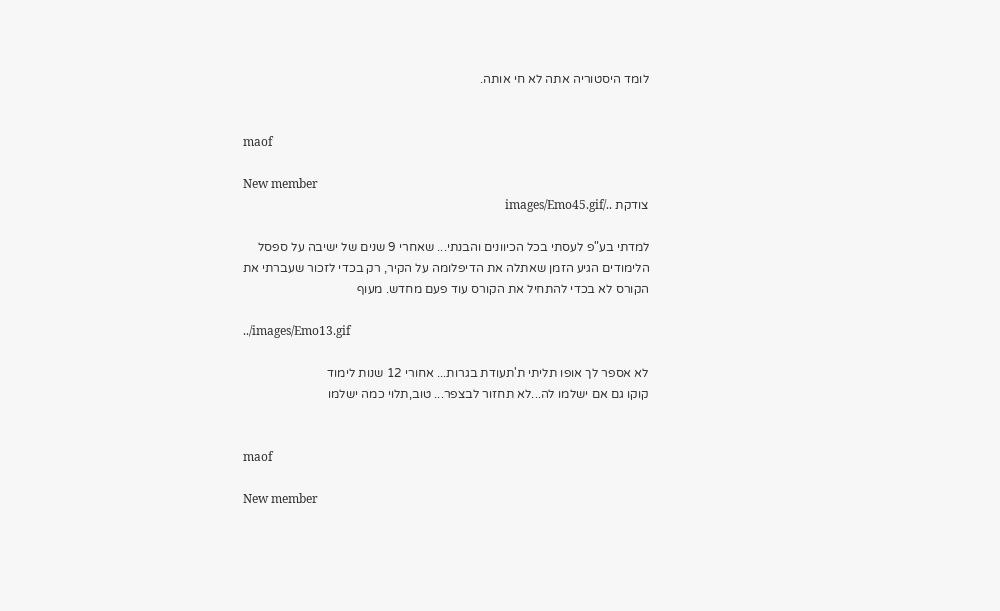לומד היסטוריה אתה לא חי אותה.


maof

New member
צודקת ../images/Emo45.gif

למדתי בע"פ לעסתי בכל הכיוונים והבנתי... שאחרי 9 שנים של ישיבה על ספסל הלימודים הגיע הזמן שאתלה את הדיפלומה על הקיר, רק בכדי לזכור שעברתי את הקורס לא בכדי להתחיל את הקורס עוד פעם מחדש. מעוף

../images/Emo13.gif

לא אספר לך אופו תליתי ת'תעודת בגרות... אחורי 12 שנות לימוד
קוקו גם אם ישלמו לה...לא תחזור לבצפר... טוב,תלוי כמה ישלמו


maof

New member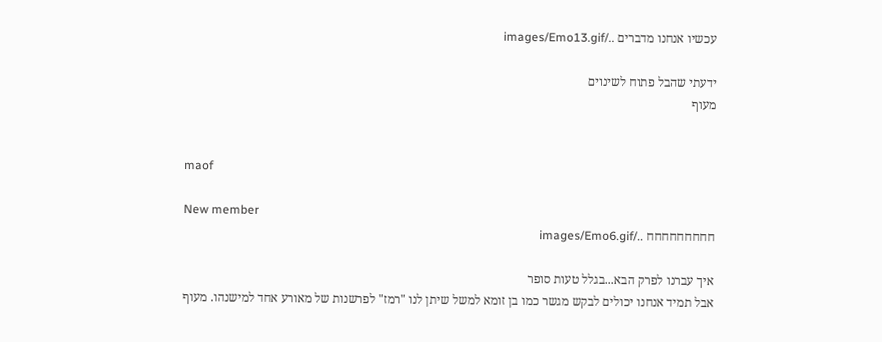עכשיו אנחנו מדברים ../images/Emo13.gif

ידעתי שהבל פתוח לשינוים
מעוף


maof

New member
חחחחחחחחח ../images/Emo6.gif

איך עברנו לפרק הבא...בגלל טעות סופר
אבל תמיד אנחנו יכולים לבקש מגשר כמו בן זומא למשל שיתן לנו "רמז" לפרשנות של מאורע אחד למישנהו. מעוף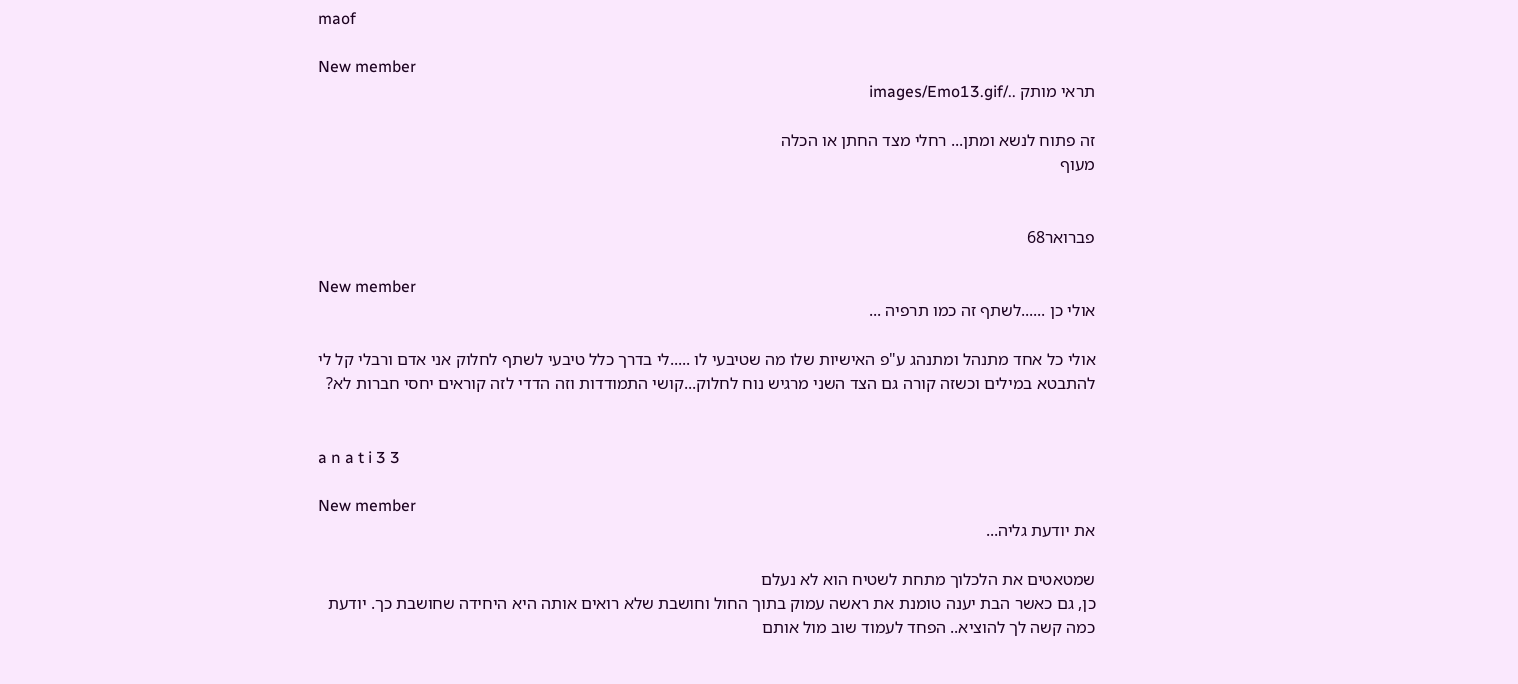maof

New member
תראי מותק ../images/Emo13.gif

זה פתוח לנשא ומתן... רחלי מצד החתן או הכלה
מעוף


פברואר68

New member
אולי כן ......לשתף זה כמו תרפיה ...

אולי כל אחד מתנהל ומתנהג ע"פ האישיות שלו מה שטיבעי לו .....לי בדרך כלל טיבעי לשתף לחלוק אני אדם ורבלי קל לי להתבטא במילים וכשזה קורה גם הצד השני מרגיש נוח לחלוק...קושי התמודדות וזה הדדי לזה קוראים יחסי חברות לא?


a n a t i 3 3

New member
את יודעת גליה...

שמטאטים את הלכלוך מתחת לשטיח הוא לא נעלם
כן, גם כאשר הבת יענה טומנת את ראשה עמוק בתוך החול וחושבת שלא רואים אותה היא היחידה שחושבת כך. יודעת כמה קשה לך להוציא.. הפחד לעמוד שוב מול אותם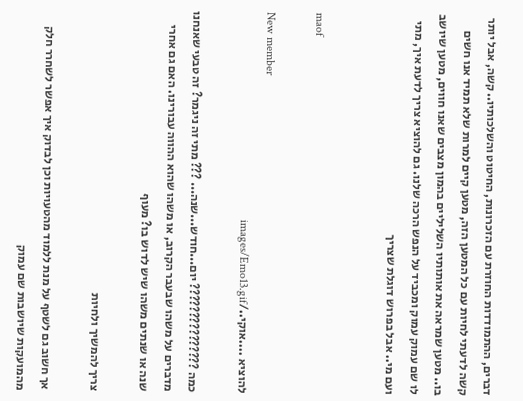דברים, ההתמודדות החוזרת עם הזכרונות, החיטוט והשלכותיו.. קשה, אבל יותר קשה לדעתי לחיות עם כל המטען הזה, מטען קיים למרות שלא תמיד אנו חשים בו.. מטען שמראה את אותותיו השליליים בהמון מצבים שאנו חווים, מטען שיושב לו שם עמוק עמוק ומכביד על הנפש הרכה שלנו. גם להוציא צריך לדעת איך, מתי ועם מי.. אבל בפרוש דוגלת שצריך


maof

New member
להוציא ....אוקי../images/Emo13.gif

כמה ??????????????? יום...חודש...שנה... ??? מתי זה ניגמר? זה טבעי שאנחנו מדברים על משהו שבעבר הקרוב, או משהו שהוא ההווה עבורינו. האם גם אחרי שנה או שנתים משהו שיש לדוש בו? מעוף

צריך להמשיך ולחיות

אך חשוב גם לשטף על מנת ללמוד מהטעויות וכן לבדוק איך אפשר לשחרר חלק מהמועקות שיושבות שם עמוק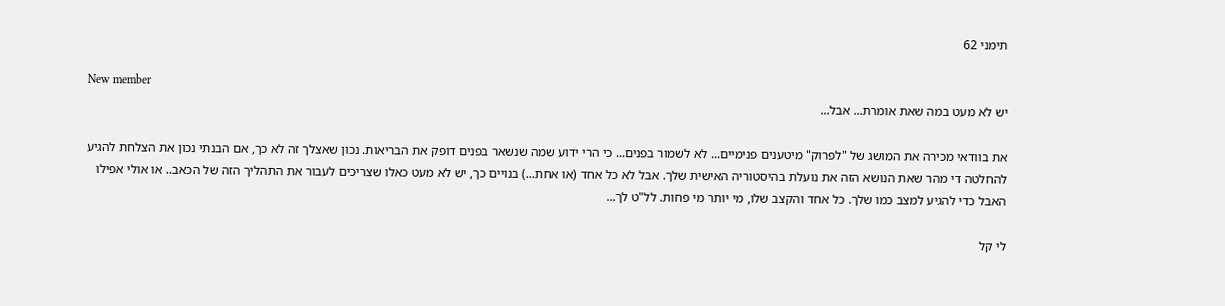תימני 62

New member
יש לא מעט במה שאת אומרת... אבל...

את בוודאי מכירה את המושג של "לפרוק" מיטענים פנימיים... לא לשמור בפנים... כי הרי ידוע שמה שנשאר בפנים דופק את הבריאות. נכון שאצלך זה לא כך, אם הבנתי נכון את הצלחת להגיע להחלטה די מהר שאת הנושא הזה את נועלת בהיסטוריה האישית שלך. אבל לא כל אחד (או אחת...) בנויים כך, יש לא מעט כאלו שצריכים לעבור את התהליך הזה של הכאב.. או אולי אפילו האבל כדי להגיע למצב כמו שלך. כל אחד והקצב שלו, מי יותר מי פחות. לל"ט לך...

לי קל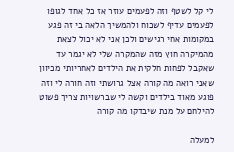לי קל לשטף וזה לפעמים עוזר אז כל אחד לגופו לפעמים עדיף לשכוח ולהמשיך הלאה בי זה פגע במקומות אחי רגישים ולכן אני לא יכול לצאת מהמיקרה חוץ מזה שהמקרה שלי לא יגמר עד שאקבל לפחות חלקית את הילדים לאחריותי מכיוון שאני רואה מה קורה אצל גרושתי וזה חורה לי וזה פוגע מאוד בילדים וקשה לי שברשויות צריך פשוט להילחם על מנת שיבדקו מה קורה

למעלה